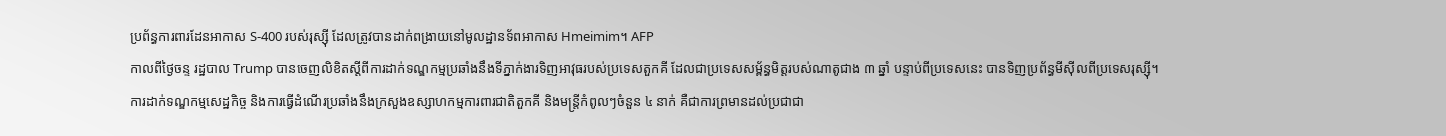ប្រព័ន្ធការពារដែនអាកាស S-400 របស់រុស្ស៊ី ដែលត្រូវបានដាក់ពង្រាយនៅមូលដ្ឋានទ័ពអាកាស Hmeimim។ AFP
កាលពីថ្ងៃចន្ទ រដ្ឋបាល Trump បានចេញលិខិតស្ដីពីការដាក់ទណ្ឌកម្មប្រឆាំងនឹងទីភ្នាក់ងារទិញអាវុធរបស់ប្រទេសតួកគី ដែលជាប្រទេសសម្ព័ន្ធមិត្តរបស់ណាតូជាង ៣ ឆ្នាំ បន្ទាប់ពីប្រទេសនេះ បានទិញប្រព័ន្ធមីស៊ីលពីប្រទេសរុស្ស៊ី។
ការដាក់ទណ្ឌកម្មសេដ្ឋកិច្ច និងការធ្វើដំណើរប្រឆាំងនឹងក្រសួងឧស្សាហកម្មការពារជាតិតួកគី និងមន្ត្រីកំពូលៗចំនួន ៤ នាក់ គឺជាការព្រមានដល់ប្រជាជា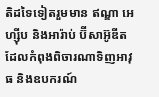តិដទៃទៀតរួមមាន ឥណ្ឌា អេហ្ស៊ីប និងអារ៉ាប់ ប៊ីសាអ៊ូឌីត ដែលកំពុងពិចារណាទិញអាវុធ និងឧបករណ៍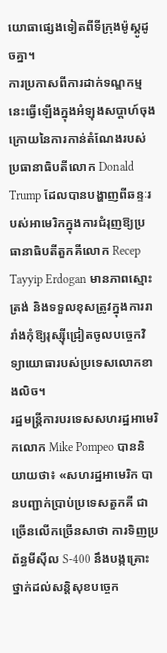យោធាផ្សេងទៀតពីទីក្រុងម៉ូស្គូដូចគ្នា។
ការប្រកាសពីការដាក់ទណ្ឌកម្មនេះធ្វើឡើងក្នុងអំឡុងសប្តាហ៍ចុងក្រោយនៃការកាន់តំណែងរបស់ប្រធានាធិបតីលោក Donald Trump ដែលបានបង្ហាញពីឆន្ទៈរបស់អាមេរិកក្នុងការជំរុញឱ្យប្រធានាធិបតីតួកគីលោក Recep Tayyip Erdogan មានភាពស្មោះត្រង់ និងទទួលខុសត្រូវក្នុងការរារាំងកុំឱ្យរុស្ស៊ីជ្រៀតចូលបច្ចេកវិទ្យាយោធារបស់ប្រទេសលោកខាងលិច។
រដ្ឋមន្ត្រីការបរទេសសហរដ្ឋអាមេរិកលោក Mike Pompeo បាននិយាយថា៖ «សហរដ្ឋអាមេរិក បានបញ្ជាក់ប្រាប់ប្រទេសតួកគី ជាច្រើនលើកច្រើនសាថា ការទិញប្រព័ន្ធមីស៊ីល S-400 នឹងបង្កគ្រោះថ្នាក់ដល់សន្តិសុខបច្ចេក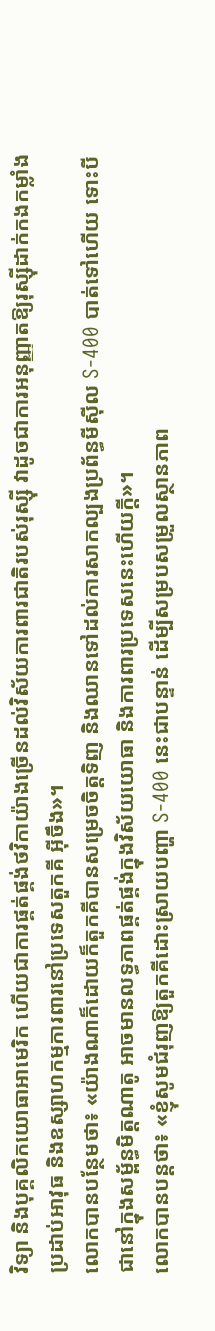វិទ្យា និងបុគ្គលិកយោធាអាមេរិក ហើយជាការផ្គត់ផ្គង់ថវិកាយ៉ាងច្រើនដល់វិស័យការពារជាតិរបស់រុស្ស៊ី វាដូចជាការអនុញ្ញាតឱ្យរុស្ស៊ីដាក់កងកម្លាំងប្រដាប់អាវុធ និងឧស្សាហកម្មការពារនៅប្រទេសតួកគី អ៊ីចឹង»។
លោកបានបន្ថែមថា៖ «យ៉ាងណាក៏ដោយក៏តួកគីបានសម្រេចចិត្តទិញ និងឈានទៅដល់ការសាកល្បងប្រព័ន្ធមីស៊ីល S-400 បាត់ទៅហើយ ទោះបីជានៅក្នុងសម្ព័ន្ធមិត្តណាតូ អាចមានលទ្ធភាពផ្គត់ផ្គង់ក្នុងវិស័យយោធា និងការពារប្រទេសនេះហើយក្ដី»។
លោកបានបន្តថា៖ «ខ្ញុំសូមជំរុញឱ្យតួកគីដោះស្រាយបញ្ហា S-400 នេះជាបន្ទាន់ ដើម្បីសម្របសម្រួលស្ថានភាព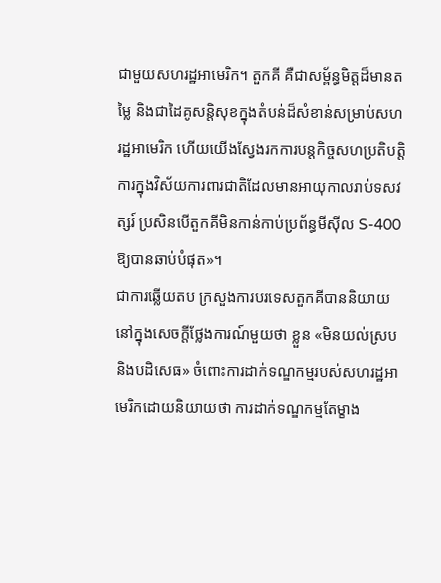ជាមួយសហរដ្ឋអាមេរិក។ តួកគី គឺជាសម្ព័ន្ធមិត្តដ៏មានតម្លៃ និងជាដៃគូសន្តិសុខក្នុងតំបន់ដ៏សំខាន់សម្រាប់សហរដ្ឋអាមេរិក ហើយយើងស្វែងរកការបន្តកិច្ចសហប្រតិបត្តិការក្នុងវិស័យការពារជាតិដែលមានអាយុកាលរាប់ទសវត្សរ៍ ប្រសិនបើតួកគីមិនកាន់កាប់ប្រព័ន្ធមីស៊ីល S-400 ឱ្យបានឆាប់បំផុត»។
ជាការឆ្លើយតប ក្រសួងការបរទេសតួកគីបាននិយាយនៅក្នុងសេចក្តីថ្លែងការណ៍មួយថា ខ្លួន «មិនយល់ស្រប និងបដិសេធ» ចំពោះការដាក់ទណ្ឌកម្មរបស់សហរដ្ឋអាមេរិកដោយនិយាយថា ការដាក់ទណ្ឌកម្មតែម្ខាង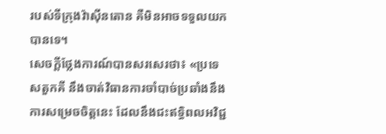របស់ទីក្រុងវ៉ាស៊ីនតោន គឺមិនអាចទទួលយកបានទេ។
សេចក្តីថ្លែងការណ៍បានសរសេរថា៖ «ប្រទេសតួកគី នឹងចាត់វិធានការចាំបាច់ប្រឆាំងនឹងការសម្រេចចិត្តនេះ ដែលនឹងជះឥទ្ធិពលអវិជ្ជ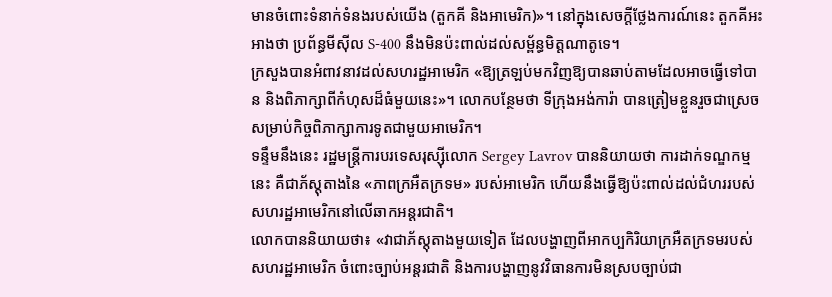មានចំពោះទំនាក់ទំនងរបស់យើង (តួកគី និងអាមេរិក)»។ នៅក្នុងសេចក្តីថ្លែងការណ៍នេះ តួកគីអះអាងថា ប្រព័ន្ធមីស៊ីល S-400 នឹងមិនប៉ះពាល់ដល់សម្ព័ន្ធមិត្តណាតូទេ។
ក្រសួងបានអំពាវនាវដល់សហរដ្ឋអាមេរិក «ឱ្យត្រឡប់មកវិញឱ្យបានឆាប់តាមដែលអាចធ្វើទៅបាន និងពិភាក្សាពីកំហុសដ៏ធំមួយនេះ»។ លោកបន្ថែមថា ទីក្រុងអង់ការ៉ា បានត្រៀមខ្លួនរួចជាស្រេចសម្រាប់កិច្ចពិភាក្សាការទូតជាមួយអាមេរិក។
ទន្ទឹមនឹងនេះ រដ្ឋមន្ត្រីការបរទេសរុស្ស៊ីលោក Sergey Lavrov បាននិយាយថា ការដាក់ទណ្ឌកម្មនេះ គឺជាភ័ស្តុតាងនៃ «ភាពក្រអឺតក្រទម» របស់អាមេរិក ហើយនឹងធ្វើឱ្យប៉ះពាល់ដល់ជំហររបស់សហរដ្ឋអាមេរិកនៅលើឆាកអន្ដរជាតិ។
លោកបាននិយាយថា៖ «វាជាភ័ស្តុតាងមួយទៀត ដែលបង្ហាញពីអាកប្បកិរិយាក្រអឺតក្រទមរបស់សហរដ្ឋអាមេរិក ចំពោះច្បាប់អន្ដរជាតិ និងការបង្ហាញនូវវិធានការមិនស្របច្បាប់ជា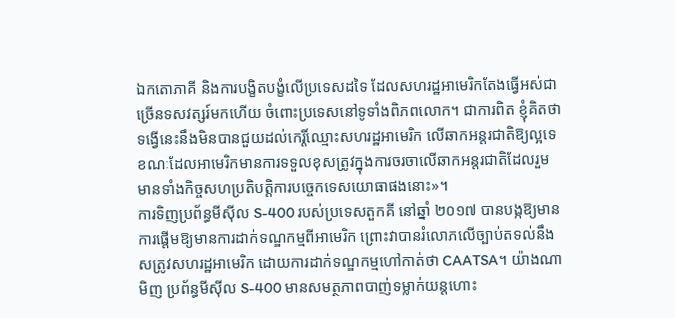ឯកតោភាគី និងការបង្ខិតបង្ខំលើប្រទេសដទៃ ដែលសហរដ្ឋអាមេរិកតែងធ្វើអស់ជាច្រើនទសវត្សរ៍មកហើយ ចំពោះប្រទេសនៅទូទាំងពិភពលោក។ ជាការពិត ខ្ញុំគិតថា ទង្វើនេះនឹងមិនបានជួយដល់កេរ្តិ៍ឈ្មោះសហរដ្ឋអាមេរិក លើឆាកអន្តរជាតិឱ្យល្អទេ ខណៈដែលអាមេរិកមានការទទួលខុសត្រូវក្នុងការចរចាលើឆាកអន្តរជាតិដែលរួមមានទាំងកិច្ចសហប្រតិបត្តិការបច្ចេកទេសយោធាផងនោះ»។
ការទិញប្រព័ន្ធមីស៊ីល S-400 របស់ប្រទេសតួកគី នៅឆ្នាំ ២០១៧ បានបង្កឱ្យមានការផ្ដើមឱ្យមានការដាក់ទណ្ឌកម្មពីអាមេរិក ព្រោះវាបានរំលោភលើច្បាប់តទល់នឹងសត្រូវសហរដ្ឋអាមេរិក ដោយការដាក់ទណ្ឌកម្មហៅកាត់ថា CAATSA។ យ៉ាងណាមិញ ប្រព័ន្ធមីស៊ីល S-400 មានសមត្ថភាពបាញ់ទម្លាក់យន្ដហោះ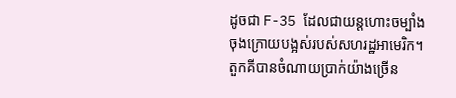ដូចជា F-35 ដែលជាយន្តហោះចម្បាំងចុងក្រោយបង្អស់របស់សហរដ្ឋអាមេរិក។
តួកគីបានចំណាយប្រាក់យ៉ាងច្រើន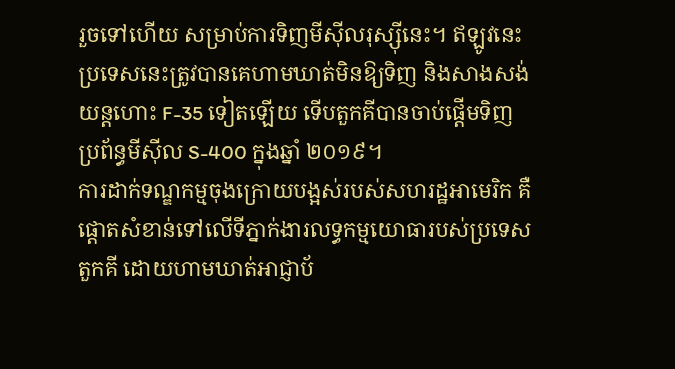រួចទៅហើយ សម្រាប់ការទិញមីស៊ីលរុស្ស៊ីនេះ។ ឥឡូវនេះប្រទេសនេះត្រូវបានគេហាមឃាត់មិនឱ្យទិញ និងសាងសង់យន្តហោះ F-35 ទៀតឡើយ ទើបតួកគីបានចាប់ផ្តើមទិញប្រព័ន្ធមីស៊ីល S-400 ក្នុងឆ្នាំ ២០១៩។
ការដាក់ទណ្ឌកម្មចុងក្រោយបង្អស់របស់សហរដ្ឋអាមេរិក គឺផ្តោតសំខាន់ទៅលើទីភ្នាក់ងារលទ្ធកម្មយោធារបស់ប្រទេសតួកគី ដោយហាមឃាត់អាជ្ញាប័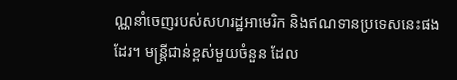ណ្ណនាំចេញរបស់សហរដ្ឋអាមេរិក និងឥណទានប្រទេសនេះផងដែរ។ មន្ត្រីជាន់ខ្ពស់មួយចំនួន ដែល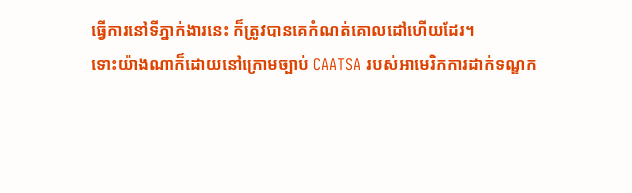ធ្វើការនៅទីភ្នាក់ងារនេះ ក៏ត្រូវបានគេកំណត់គោលដៅហើយដែរ។
ទោះយ៉ាងណាក៏ដោយនៅក្រោមច្បាប់ CAATSA របស់អាមេរិកការដាក់ទណ្ឌក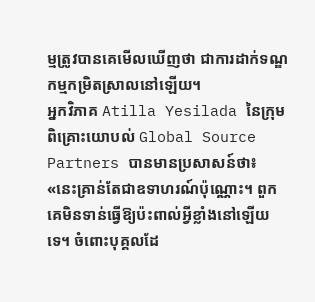ម្មត្រូវបានគេមើលឃើញថា ជាការដាក់ទណ្ឌកម្មកម្រិតស្រាលនៅឡើយ។
អ្នកវិភាគ Atilla Yesilada នៃក្រុមពិគ្រោះយោបល់ Global Source Partners បានមានប្រសាសន៍ថា៖ «នេះគ្រាន់តែជាឧទាហរណ៍ប៉ុណ្ណោះ។ ពួកគេមិនទាន់ធ្វើឱ្យប៉ះពាល់អ្វីខ្លាំងនៅឡើយទេ។ ចំពោះបុគ្គលដែ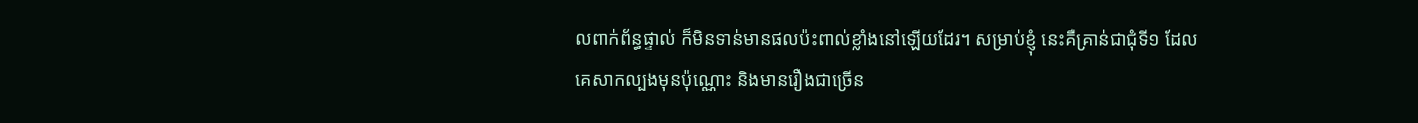លពាក់ព័ន្ធផ្ទាល់ ក៏មិនទាន់មានផលប៉ះពាល់ខ្លាំងនៅឡើយដែរ។ សម្រាប់ខ្ញុំ នេះគឺគ្រាន់ជាជុំទី១ ដែលគេសាកល្បងមុនប៉ុណ្ណោះ និងមានរឿងជាច្រើន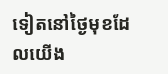ទៀតនៅថ្ងៃមុខដែលយើង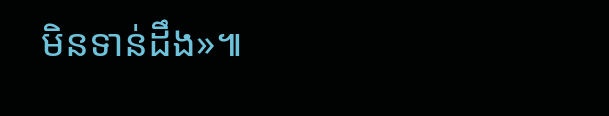មិនទាន់ដឹង»៕